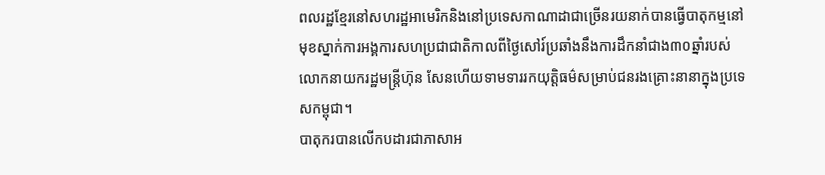ពលរដ្ឋខ្មែរនៅសហរដ្ឋអាមេរិកនិងនៅប្រទេសកាណាដាជាច្រើនរយនាក់បានធ្វើបាតុកម្មនៅមុខស្នាក់ការអង្គការសហប្រជាជាតិកាលពីថ្ងៃសៅរ៍ប្រឆាំងនឹងការដឹកនាំជាង៣០ឆ្នាំរបស់លោកនាយករដ្ឋមន្ត្រីហ៊ុន សែនហើយទាមទាររកយុត្តិធម៌សម្រាប់ជនរងគ្រោះនានាក្នុងប្រទេសកម្ពុជា។
បាតុករបានលើកបដារជាភាសាអ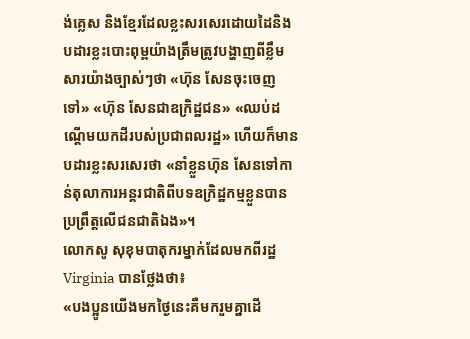ង់គ្លេស និងខ្មែរដែលខ្លះសរសេរដោយដៃនិងបដារខ្លះបោះពុម្ពយ៉ាងត្រឹមត្រូវបង្ហាញពីខ្លឹមសារយ៉ាងច្បាស់ៗថា «ហ៊ុន សែនចុះចេញទៅ» «ហ៊ុន សែនជាឧក្រិដ្ឋជន» «ឈប់ដណ្តើមយកដីរបស់ប្រជាពលរដ្ឋ» ហើយក៏មានបដារខ្លះសរសេរថា «នាំខ្លួនហ៊ុន សែនទៅកាន់តុលាការអន្តរជាតិពីបទឧក្រិដ្ឋកម្មខ្លួនបានប្រព្រឹត្តលើជនជាតិឯង»។
លោកសូ សុខុមបាតុករម្នាក់ដែលមកពីរដ្ឋ Virginia បានថ្លែងថា៖
«បងប្អូនយើងមកថ្ងៃនេះគឺមករួមគ្នាដើ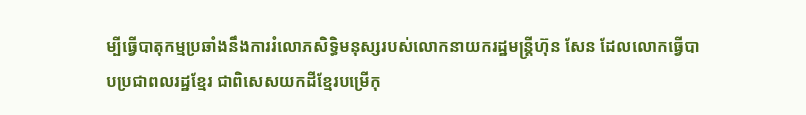ម្បីធ្វើបាតុកម្មប្រឆាំងនឹងការរំលោភសិទ្ធិមនុស្សរបស់លោកនាយករដ្ឋមន្ត្រីហ៊ុន សែន ដែលលោកធ្វើបាបប្រជាពលរដ្ឋខ្មែរ ជាពិសេសយកដីខ្មែរបម្រើកុ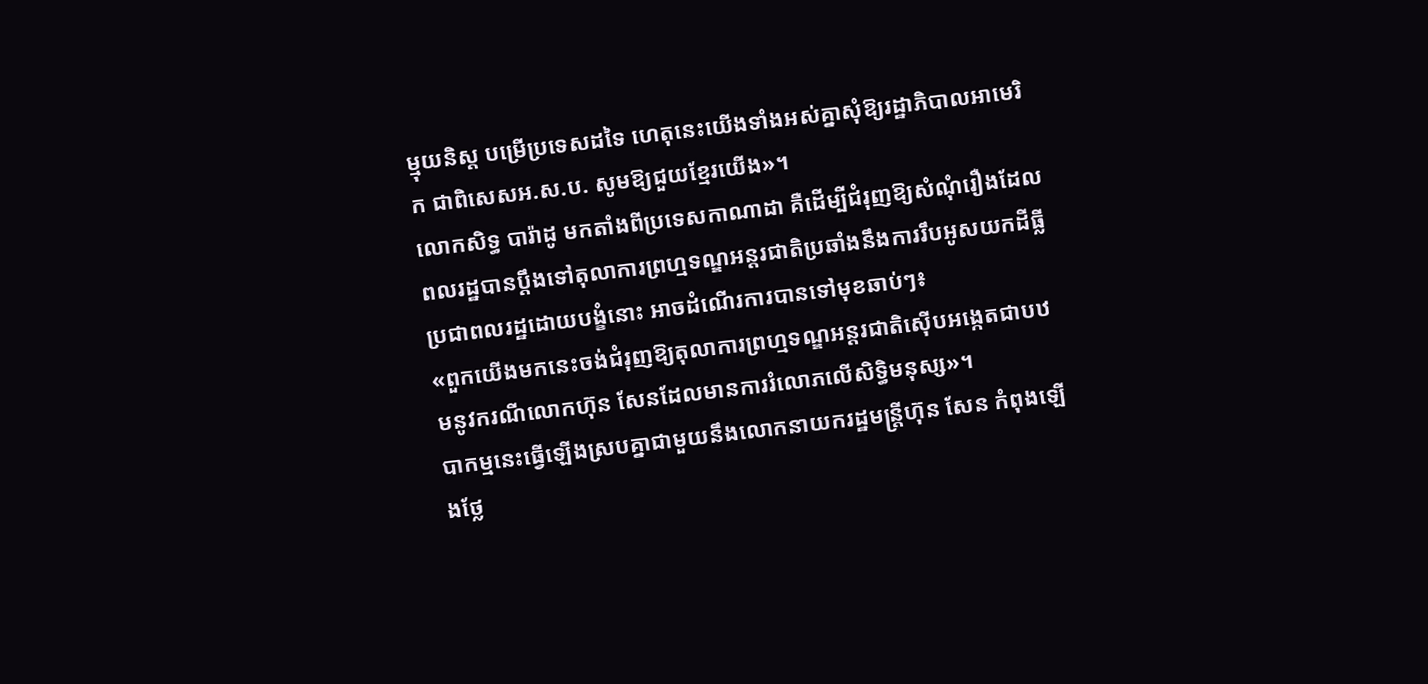ម្មុយនិស្ត បម្រើប្រទេសដទៃ ហេតុនេះយើងទាំងអស់គ្នាសុំឱ្យរដ្ឋាភិបាលអាមេរិក ជាពិសេសអ.ស.ប. សូមឱ្យជួយខ្មែរយើង»។
លោកសិទ្ធ បារ៉ាដូ មកតាំងពីប្រទេសកាណាដា គឺដើម្បីជំរុញឱ្យសំណុំរឿងដែលពលរដ្ឋបានប្តឹងទៅតុលាការព្រហ្មទណ្ឌអន្តរជាតិប្រឆាំងនឹងការរឹបអូសយកដីធ្លី ប្រជាពលរដ្ឋដោយបង្ខំនោះ អាចដំណើរការបានទៅមុខឆាប់ៗ៖
«ពួកយើងមកនេះចង់ជំរុញឱ្យតុលាការព្រហ្មទណ្ឌអន្តរជាតិស៊ើបអង្កេតជាបឋមនូវករណីលោកហ៊ុន សែនដែលមានការរំលោភលើសិទ្ធិមនុស្ស»។
បាកម្មនេះធ្វើឡើងស្របគ្នាជាមួយនឹងលោកនាយករដ្ឋមន្ត្រីហ៊ុន សែន កំពុងឡើងថ្លែ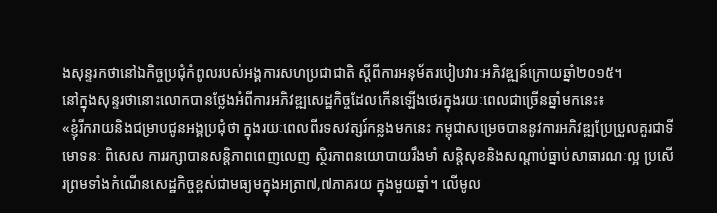ងសុន្ទរកថានៅឯកិច្ចប្រជុំកំពូលរបស់អង្គការសហប្រជាជាតិ ស្តីពីការអនុម័តរបៀបវារៈអភិវឌ្ឍន៍ក្រោយឆ្នាំ២០១៥។
នៅក្នុងសុន្ទរថានោះលោកបានថ្លែងអំពីការអភិវឌ្ឍសេដ្ឋកិច្ចដែលកើនឡើងថេរក្នុងរយៈពេលជាច្រើនឆ្នាំមកនេះ៖
«ខ្ញុំរីករាយនិងជម្រាបជូនអង្គប្រជុំថា ក្នុងរយៈពេលពីរទសវត្សរ៍កន្លងមកនេះ កម្ពុជាសម្រេចបាននូវការអភិវឌ្ឍប្រែប្រួលគួរជាទីមោទនៈ ពិសេស ការរក្សាបានសន្តិភាពពេញលេញ ស្ថិរភាពនយោបាយរឹងមាំ សន្តិសុខនិងសណ្តាប់ធ្នាប់សាធារណៈល្អ ប្រសើរព្រមទាំងកំណើនសេដ្ឋកិច្ចខ្ពស់ជាមធ្យមក្នុងអត្រា៧,៧ភាគរយ ក្នុងមួយឆ្នាំ។ លើមូល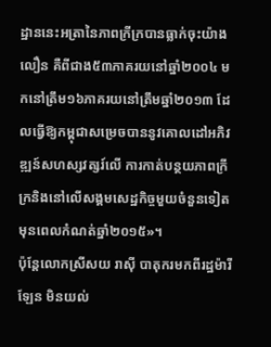ដ្ឋាននេះអត្រានៃភាពក្រីក្របានធ្លាក់ចុះយ៉ាងលឿន គឺពីជាង៥៣ភាគរយនៅឆ្នាំ២០០៤ មកនៅត្រឹម១៦ភាគរយនៅត្រឹមឆ្នាំ២០១៣ ដែលធ្វើឱ្យកម្ពុជាសម្រេចបាននូវគោលដៅអភិវឌ្ឍន៍សហស្សវត្សរ៍លើ ការកាត់បន្ថយភាពក្រីក្រនិងនៅលើសង្គមសេដ្ឋកិច្ចមួយចំនួនទៀត មុនពេលកំណត់ឆ្នាំ២០១៥»។
ប៉ុន្តែលោកស្រីសយ រាស៊ី បាតុករមកពីរដ្ឋម៉ារីឡែន មិនយល់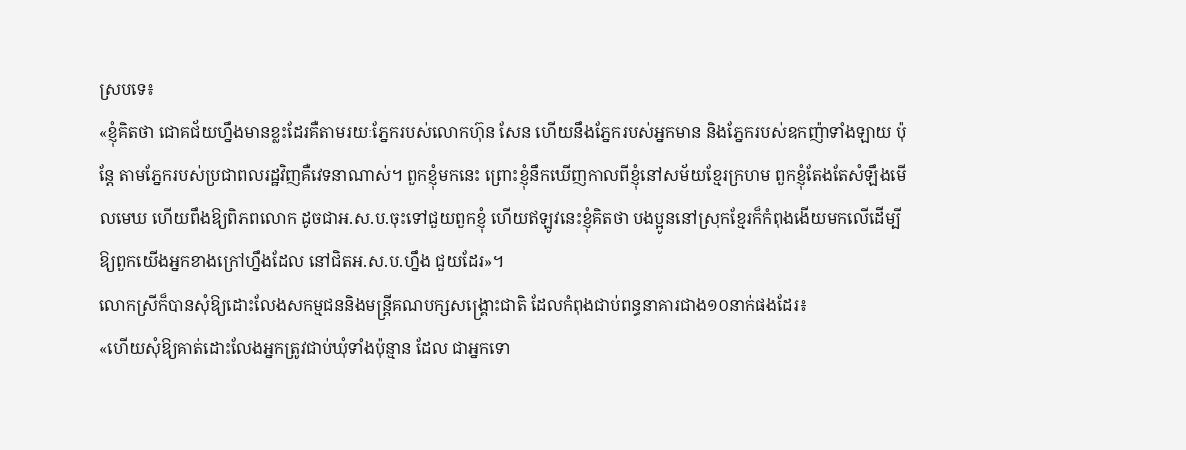ស្របទេ៖
«ខ្ញុំគិតថា ជោគជ័យហ្នឹងមានខ្លះដែរគឺតាមរយៈភ្នែករបស់លោកហ៊ុន សែន ហើយនឹងភ្នែករបស់អ្នកមាន និងភ្នែករបស់ឧកញ៉ាទាំងឡាយ ប៉ុន្តែ តាមភ្នែករបស់ប្រជាពលរដ្ឋវិញគឺវេទនាណាស់។ ពួកខ្ញុំមកនេះ ព្រោះខ្ញុំនឹកឃើញកាលពីខ្ញុំនៅសម័យខ្មែរក្រហម ពួកខ្ញុំតែងតែសំឡឹងមើលមេឃ ហើយពឹងឱ្យពិភពលោក ដូចជាអ.ស.ប.ចុះទៅជួយពួកខ្ញុំ ហើយឥឡូវនេះខ្ញុំគិតថា បងប្អូននៅស្រុកខ្មែរក៏កំពុងងើយមកលើដើម្បីឱ្យពួកយើងអ្នកខាងក្រៅហ្នឹងដែល នៅជិតអ.ស.ប.ហ្នឹង ជួយដែរ»។
លោកស្រីក៏បានសុំឱ្យដោះលែងសកម្មជននិងមន្ត្រីគណបក្សសង្គ្រោះជាតិ ដែលកំពុងជាប់ពន្ធនាគារជាង១០នាក់ផងដែរ៖
«ហើយសុំឱ្យគាត់ដោះលែងអ្នកត្រូវជាប់ឃុំទាំងប៉ុន្មាន ដែល ជាអ្នកទោ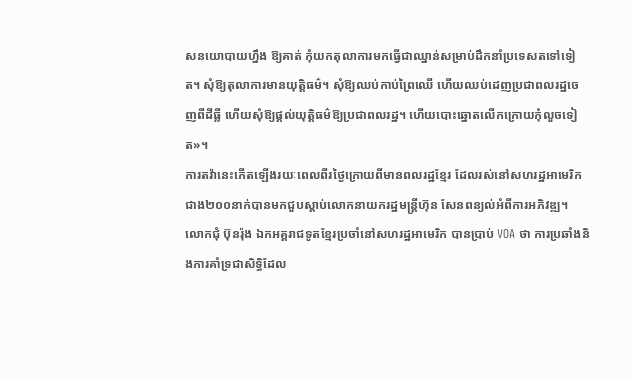សនយោបាយហ្នឹង ឱ្យគាត់ កុំយកតុលាការមកធ្វើជាឈ្នាន់សម្រាប់ដឹកនាំប្រទេសតទៅទៀត។ សុំឱ្យតុលាការមានយុត្តិធម៌។ សុំឱ្យឈប់កាប់ព្រៃឈើ ហើយឈប់ដេញប្រជាពលរដ្ឋចេញពីដីធ្លី ហើយសុំឱ្យផ្តល់យុត្តិធម៌ឱ្យប្រជាពលរដ្ឋ។ ហើយបោះឆ្នោតលើកក្រោយកុំលួចទៀត»។
ការតវ៉ានេះកើតឡើងរយៈពេលពីរថ្ងៃក្រោយពីមានពលរដ្ឋខ្មែរ ដែលរស់នៅសហរដ្ឋអាមេរិកជាង២០០នាក់បានមកជួបស្តាប់លោកនាយករដ្ឋមន្ត្រីហ៊ុន សែនពន្យល់អំពីការអភិវឌ្ឍ។
លោកជុំ ប៊ុនរ៉ុង ឯកអគ្គរាជទូតខ្មែរប្រចាំនៅសហរដ្ឋអាមេរិក បានប្រាប់ VOA ថា ការប្រឆាំងនិងការគាំទ្រជាសិទ្ធិដែល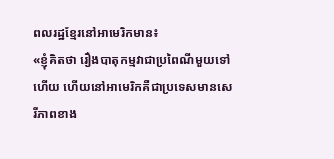ពលរដ្ឋខ្មែរនៅអាមេរិកមាន៖
«ខ្ញុំគិតថា រឿងបាតុកម្មវាជាប្រពៃណីមួយទៅហើយ ហើយនៅអាមេរិកគឺជាប្រទេសមានសេរីភាពខាង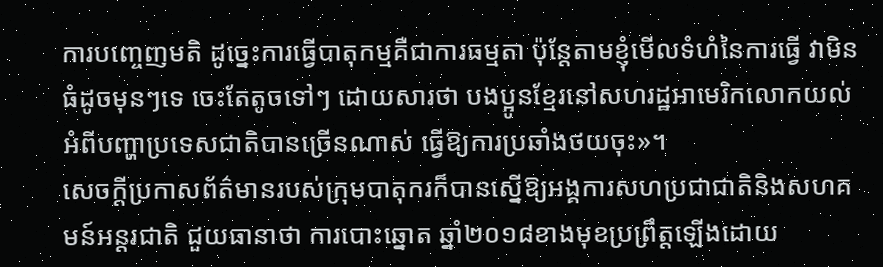ការបញ្ចេញមតិ ដូច្នេះការធ្វើបាតុកម្មគឺជាការធម្មតា ប៉ុន្តែតាមខ្ញុំមើលទំហំនៃការធ្វើ វាមិនធំដូចមុនៗទេ ចេះតែតូចទៅៗ ដោយសារថា បងប្អូនខ្មែរនៅសហរដ្ឋអាមេរិកលោកយល់អំពីបញ្ហាប្រទេសជាតិបានច្រើនណាស់ ធ្វើឱ្យការប្រឆាំងថយចុះ»។
សេចក្តីប្រកាសព័ត៌មានរបស់ក្រុមបាតុករក៏បានស្នើឱ្យអង្គការសហប្រជាជាតិនិងសហគមន៍អន្តរជាតិ ជួយធានាថា ការបោះឆ្នោត ឆ្នាំ២០១៨ខាងមុខប្រព្រឹត្តឡើងដោយ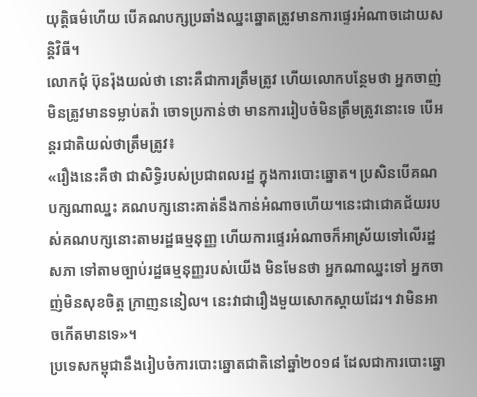យុត្តិធម៌ហើយ បើគណបក្សប្រឆាំងឈ្នះឆ្នោតត្រូវមានការផ្ទេរអំណាចដោយសន្តិវិធី។
លោកជុំ ប៊ុនរ៉ុងយល់ថា នោះគឺជាការត្រឹមត្រូវ ហើយលោកបន្ថែមថា អ្នកចាញ់មិនត្រូវមានទម្លាប់តវ៉ា ចោទប្រកាន់ថា មានការរៀបចំមិនត្រឹមត្រូវនោះទេ បើអន្តរជាតិយល់ថាត្រឹមត្រូវ៖
«រឿងនេះគឺថា ជាសិទ្ធិរបស់ប្រជាពលរដ្ឋ ក្នុងការបោះឆ្នោត។ ប្រសិនបើគណបក្សណាឈ្នះ គណបក្សនោះគាត់នឹងកាន់អំណាចហើយ។នេះជាជោគជ័យរបស់គណបក្សនោះតាមរដ្ឋធម្មនុញ្ញ ហើយការផ្ទេរអំណាចក៏អាស្រ័យទៅលើរដ្ឋសភា ទៅតាមច្បាប់រដ្ឋធម្មនុញ្ញរបស់យើង មិនមែនថា អ្នកណាឈ្នះទៅ អ្នកចាញ់មិនសុខចិត្ត ក្រាញននៀល។ នេះវាជារឿងមួយសោកស្តាយដែរ។ វាមិនអាចកើតមានទេ»។
ប្រទេសកម្ពុជានឹងរៀបចំការបោះឆ្នោតជាតិនៅឆ្នាំ២០១៨ ដែលជាការបោះឆ្នោ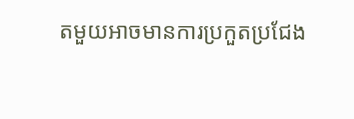តមួយអាចមានការប្រកួតប្រជែង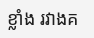ខ្លាំង រវាងគ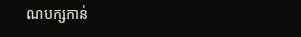ណបក្សកាន់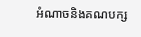អំណាចនិងគណបក្ស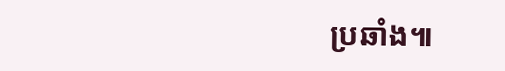ប្រឆាំង៕